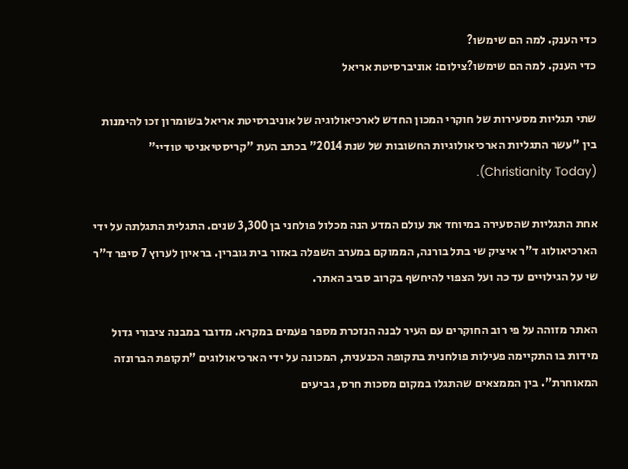כדי הענק. למה הם שימשו?
כדי הענק. למה הם שימשו?צילום: אוניברסיטת אריאל

שתי תגליות מסעירות של חוקרי המכון החדש לארכיאולוגיה של אוניברסיטת אריאל בשומרון זכו להימנות בין "עשר התגליות הארכיאולוגיות החשובות של שנת 2014" בכתב העת "קריסטיאניטי טודיי" (Christianity Today).

אחת התגליות שהסעירה במיוחד את עולם המדע הנה מכלול פולחני בן 3,300 שנים. התגלית התגלתה על ידי הארכיאולוג ד"ר איציק שי בתל בורנה, הממוקם במערב השפלה באזור בית גוברין. בראיון לערוץ 7 סיפר ד"ר שי על הגילויים עד כה ועל הצפוי להיחשף בקרוב סביב האתר.

האתר מזוהה על פי רוב החוקרים עם העיר לבנה הנזכרת מספר פעמים במקרא. מדובר במבנה ציבורי גדול מידות בו התקיימה פעילות פולחנית בתקופה הכנענית, המכונה על ידי הארכיאולוגים "תקופת הברונזה המאוחרת". בין הממצאים שהתגלו במקום מסכות חרס, גביעים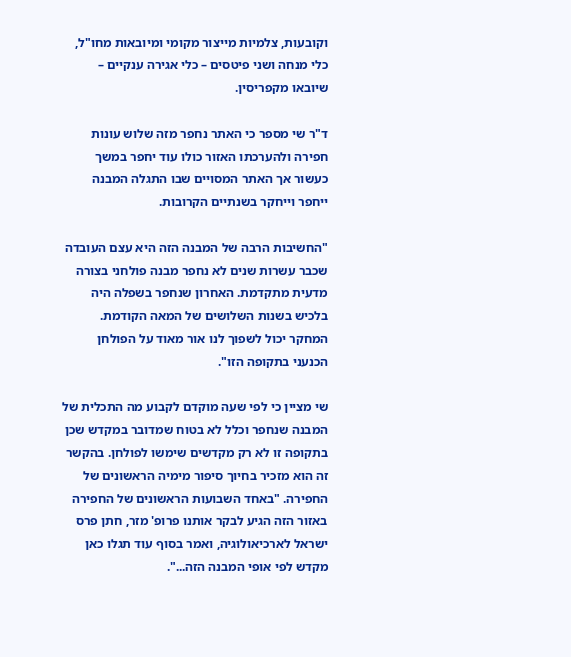וקובעות, צלמיות מייצור מקומי ומיובאות מחו"ל, כלי מנחה ושני פיטסים – כלי אגירה ענקיים – שיובאו מקפריסין.

ד"ר שי מספר כי האתר נחפר מזה שלוש עונות חפירה ולהערכתו האזור כולו עוד יחפר במשך כעשור אך האתר המסויים שבו התגלה המבנה ייחפר וייחקר בשנתיים הקרובות.

"החשיבות הרבה של המבנה הזה היא עצם העובדה שכבר עשרות שנים לא נחפר מבנה פולחני בצורה מדעית מתקדמת. האחרון שנחפר בשפלה היה בלכיש בשנות השלושים של המאה הקודמת. המחקר יכול לשפוך לנו אור מאוד על הפולחן הכנעני בתקופה הזו".

שי מציין כי לפי שעה מוקדם לקבוע מה התכלית של המבנה שנחפר וכלל לא בטוח שמדובר במקדש שכן בתקופה זו לא רק מקדשים שימשו לפולחן. בהקשר זה הוא מזכיר בחיוך סיפור מימיה הראשונים של החפירה. "באחד השבועות הראשונים של החפירה באזור הזה הגיע לבקר אותנו פרופ' מזר, חתן פרס ישראל לארכיאולוגיה, ואמר בסוף עוד תגלו כאן מקדש לפי אופי המבנה הזה...".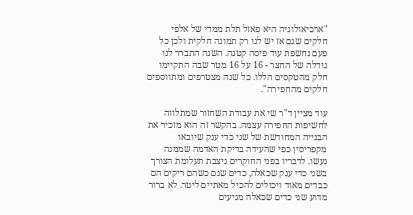"ארכיאולוגיה היא פאזל תלת ממדי של אלפי חלקים שגם אז יש לנו רק תמונה חלקית ולכן כל פעם נחשפת עוד פיסה קטנה. השנה התברר לנו גודלה של החצר - 16 על 16 מטר שבה התקיימו חלק מהטקסים הללו. כל שנה מצטרפים ומתווספים חלקים מהחפירה".

עוד מציין ד"ר שי את עבודת השחזור שמתלווה לחשיפות החפירה עצמה. בהקשר זה הוא מזכיר את הבנייה המחודשת של שני כדי ענק שיובאו מקפריסין כפי שהעידה בדיקת האדמה שממנה נעשו. לדבריו בפני החוקרים ניצבת תעלומת הצורך בשני כדי ענק שכאלה, כדים שגם כשהם ריקים הם כבדים מאוד ויכולים להכיל מאתיים ליטר. לא ברור מדוע שני כדים שכאלה מגיעים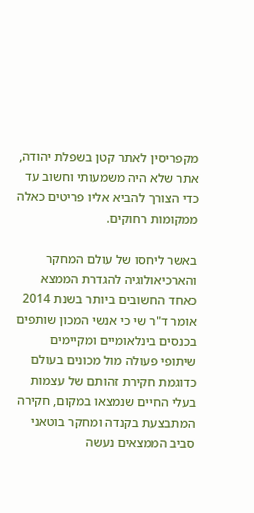מקפריסין לאתר קטן בשפלת יהודה, אתר שלא היה משמעותי וחשוב עד כדי הצורך להביא אליו פריטים כאלה ממקומות רחוקים.

באשר ליחסו של עולם המחקר והארכיאולוגיה להגדרת הממצא כאחד החשובים ביותר בשנת 2014 אומר ד"ר שי כי אנשי המכון שותפים בכנסים בינלאומיים ומקיימים שיתופי פעולה מול מכונים בעולם כדוגמת חקירת זהותם של עצמות בעלי החיים שנמצאו במקום, חקירה המתבצעת בקנדה ומחקר בוטאני סביב הממצאים נעשה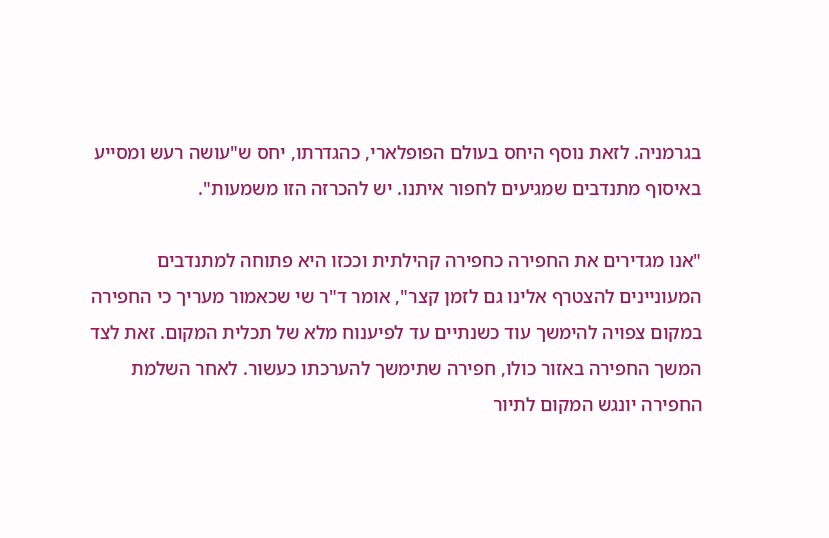בגרמניה. לזאת נוסף היחס בעולם הפופלארי, כהגדרתו, יחס ש"עושה רעש ומסייע באיסוף מתנדבים שמגיעים לחפור איתנו. יש להכרזה הזו משמעות".

"אנו מגדירים את החפירה כחפירה קהילתית וככזו היא פתוחה למתנדבים המעוניינים להצטרף אלינו גם לזמן קצר", אומר ד"ר שי שכאמור מעריך כי החפירה במקום צפויה להימשך עוד כשנתיים עד לפיענוח מלא של תכלית המקום. זאת לצד המשך החפירה באזור כולו, חפירה שתימשך להערכתו כעשור. לאחר השלמת החפירה יונגש המקום לתיור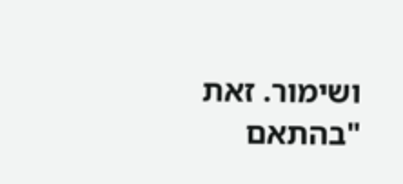ושימור. זאת "בהתאם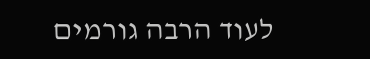לעוד הרבה גורמים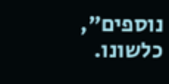נוספים", כלשונו.